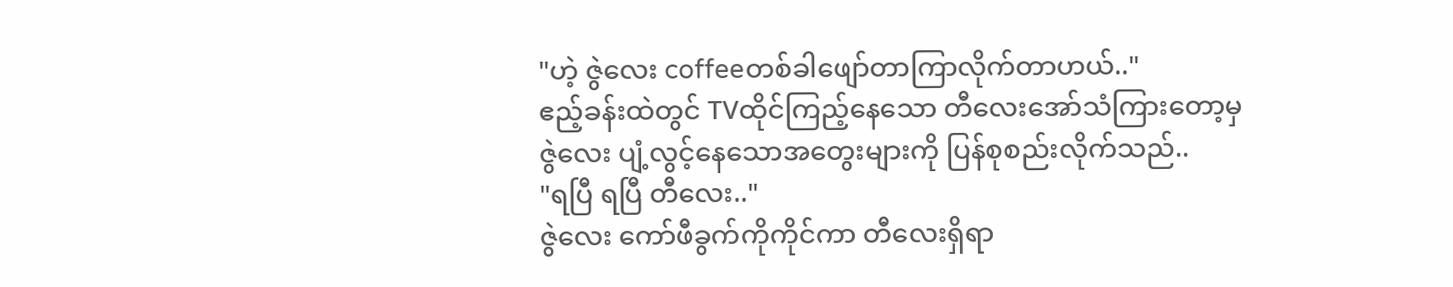"ဟဲ့ ဇွဲလေး coffeeတစ်ခါဖျော်တာကြာလိုက်တာဟယ်.."
ဧည့်ခန်းထဲတွင် TVထိုင်ကြည့်နေသော တီလေးအော်သံကြားတော့မှ ဇွဲလေး ပျံ့လွင့်နေသောအတွေးများကို ပြန်စုစည်းလိုက်သည်..
"ရပြီ ရပြီ တီလေး.."
ဇွဲလေး ကော်ဖီခွက်ကိုကိုင်ကာ တီလေးရှိရာ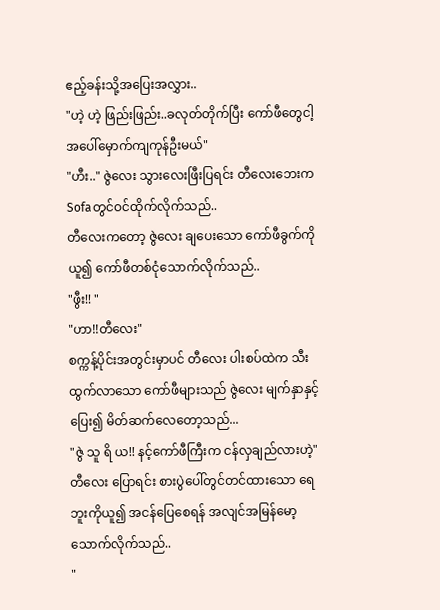ဧည့်ခန်းသို့အပြေးအလွှား..
"ဟဲ့ ဟဲ့ ဖြည်းဖြည်း..ခလုတ်တိုက်ပြီး ကော်ဖီတွေငါ့အပေါ်မှောက်ကျကုန်ဦးမယ်"
"ဟီး.." ဇွဲလေး သွားလေးဖြီးပြရင်း တီလေးဘေးကSofaတွင်ဝင်ထိုက်လိုက်သည်..
တီလေးကတော့ ဇွဲလေး ချပေးသော ကော်ဖီခွက်ကိုယူ၍ ကော်ဖီတစ်ငုံသောက်လိုက်သည်..
"ဖွီး!! "
"ဟာ!!တီလေး"
စက္ကန့်ပိုင်းအတွင်းမှာပင် တီလေး ပါးစပ်ထဲက သီးထွက်လာသော ကော်ဖီများသည် ဇွဲလေး မျက်နှာနှင့်ပြေး၍ မိတ်ဆက်လေတော့သည်...
"ဇွဲ သူ ရိ ယ!! နင့်ကော်ဖီကြီးက ငန်လှချည်လားဟဲ့"
တီလေး ပြောရင်း စားပွဲပေါ်တွင်တင်ထားသော ရေဘူးကိုယူ၍ အငန်ပြေစေရန် အလျင်အမြန်မော့သောက်လိုက်သည်..
"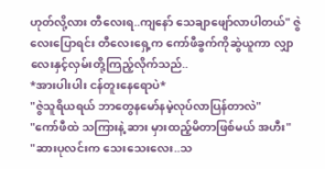ဟုတ်လို့လား တီလေးရ..ကျနော် သေချာဖျော်လာပါတယ်" ဇွဲလေးပြောရင်း တီလေးရှေ့က ကော်ဖီခွက်ကိုဆွဲယူကာ လျှာလေးနှင့်လှမ်းတို့ကြည့်လိုက်သည်..
*အားပါးပါး ငန်တူးနေရောပဲ*
"ဇွဲသူရိယရယ် ဘာတွေနမော်နမဲ့လုပ်လာပြန်တာလဲ"
"ကော်ဖီထဲ သကြားနဲ့ ဆား မှားထည့်မိတာဖြစ်မယ် အဟီး"
"ဆားပုလင်းက သေးသေးလေး..သ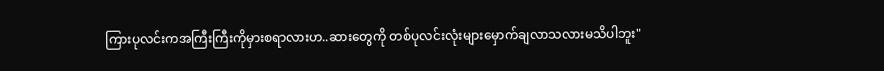ကြားပုလင်းကအကြီးကြီးကိုမှားစရာလားဟ..ဆားတွေကို တစ်ပုလင်းလုံးများမှောက်ချလာသလားမသိပါဘူး"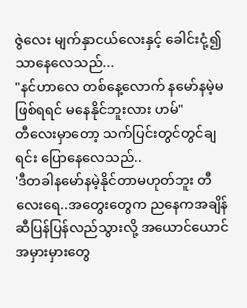ဇွဲလေး မျက်နှာငယ်လေးနှင့် ခေါင်းငုံ့၍သာနေလေသည်...
"နင်ဟာလေ တစ်နေ့လောက် နမော်နမဲ့မဖြစ်ရရင် မနေနိုင်ဘူးလား ဟမ်"
တီလေးမှာတော့ သက်ပြင်းတွင်တွင်ချရင်း ပြောနေလေသည်..
'ဒီတခါနမော်နမဲ့နိုင်တာမဟုတ်ဘူး တီလေးရေ..အတွေးတွေက ညနေကအချိန်ဆီပြန်ပြန်လည်သွားလို့ အယောင်ယောင်အမှားမှားတွေ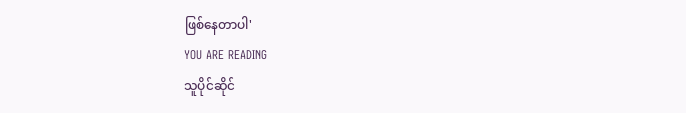ဖြစ်နေတာပါ'
YOU ARE READING
သူပိုင်ဆိုင်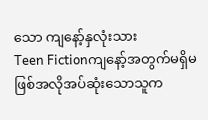သော ကျနော့်နှလုံးသား
Teen Fictionကျနော့်အတွက်မရှိမဖြစ်အလိုအပ်ဆုံးသောသူက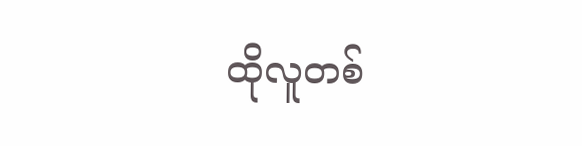ထိုလူတစ်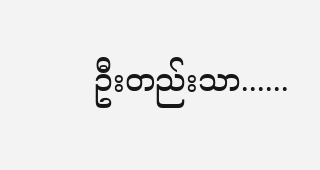ဦးတည်းသာ......